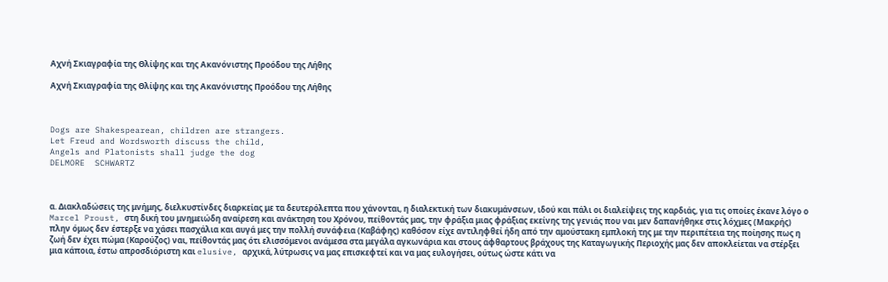Αχνή Σκιαγραφία της Θλίψης και της Ακανόνιστης Προόδου της Λήθης

Αχνή Σκιαγραφία της Θλίψης και της Ακανόνιστης Προόδου της Λήθης



Dogs are Shakespearean, children are strangers.
Let Freud and Wordsworth discuss the child,
Angels and Platonists shall judge the dog
DELMORE  SCHWARTZ



α. Διακλαδώσεις της μνήμης, διελκυστίνδες διαρκείας με τα δευτερόλεπτα που χάνονται, η διαλεκτική των διακυμάνσεων, ιδού και πάλι οι διαλείψεις της καρδιάς, για τις οποίες έκανε λόγο ο Marcel Proust, στη δική του μνημειώδη αναίρεση και ανάκτηση του Χρόνου, πείθοντάς μας, την φράξια μιας φράξιας εκείνης της γενιάς που ναι μεν δαπανήθηκε στις λόχμες (Μακρής) πλην όμως δεν έστερξε να χάσει πασχάλια και αυγά μες την πολλή συνάφεια (Καβάφης) καθόσον είχε αντιληφθεί ήδη από την αμούστακη εμπλοκή της με την περιπέτεια της ποίησης πως η ζωή δεν έχει πώμα (Καρούζος) ναι, πείθοντάς μας ότι ελισσόμενοι ανάμεσα στα μεγάλα αγκωνάρια και στους άφθαρτους βράχους της Καταγωγικής Περιοχής μας δεν αποκλείεται να στέρξει μια κάποια, έστω απροσδιόριστη και elusive, αρχικά, λύτρωσις να μας επισκεφτεί και να μας ευλογήσει, ούτως ώστε κάτι να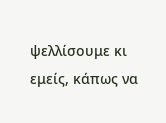ψελλίσουμε κι εμείς, κάπως να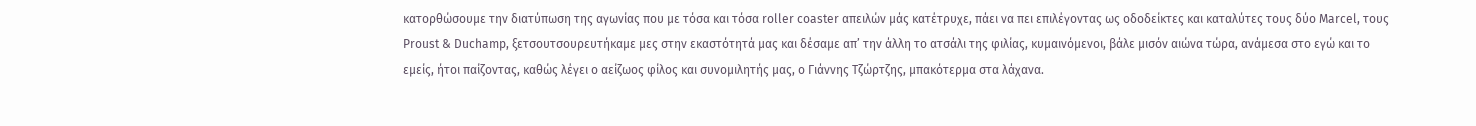κατορθώσουμε την διατύπωση της αγωνίας που με τόσα και τόσα roller coaster απειλών μάς κατέτρυχε, πάει να πει επιλέγοντας ως οδοδείκτες και καταλύτες τους δύο Marcel, τους Proust & Duchamp, ξετσουτσουρευτήκαμε μες στην εκαστότητά μας και δέσαμε απ’ την άλλη το ατσάλι της φιλίας, κυμαινόμενοι, βάλε μισόν αιώνα τώρα, ανάμεσα στο εγώ και το εμείς, ήτοι παίζοντας, καθώς λέγει ο αείζωος φίλος και συνομιλητής μας, ο Γιάννης Τζώρτζης, μπακότερμα στα λάχανα.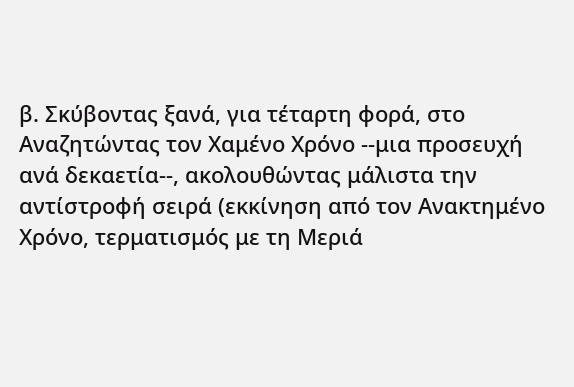β. Σκύβοντας ξανά, για τέταρτη φορά, στο Αναζητώντας τον Χαμένο Χρόνο --μια προσευχή ανά δεκαετία--, ακολουθώντας μάλιστα την αντίστροφή σειρά (εκκίνηση από τον Ανακτημένο Χρόνο, τερματισμός με τη Μεριά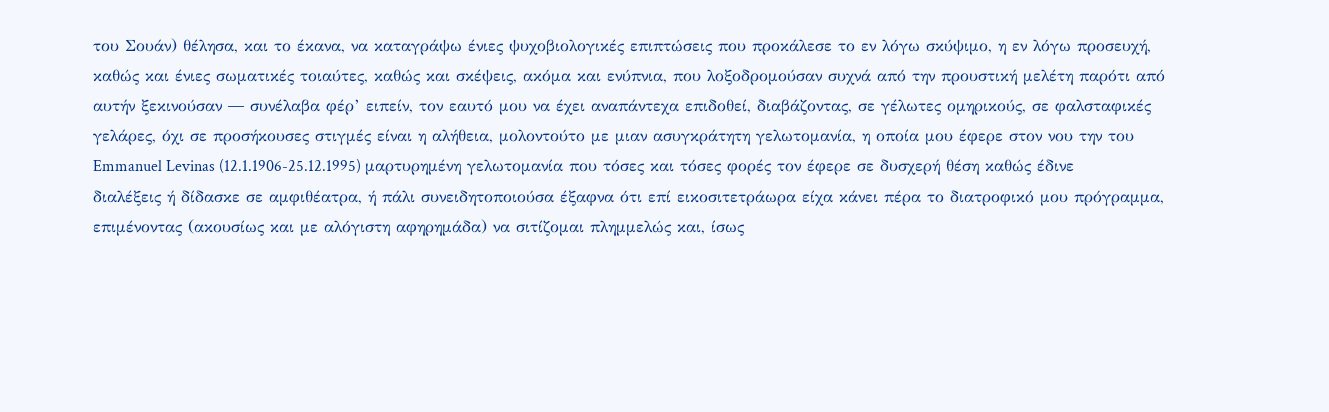του Σουάν) θέλησα, και το έκανα, να καταγράψω ένιες ψυχοβιολογικές επιπτώσεις που προκάλεσε το εν λόγω σκύψιμο, η εν λόγω προσευχή, καθώς και ένιες σωματικές τοιαύτες, καθώς και σκέψεις, ακόμα και ενύπνια, που λοξοδρομούσαν συχνά από την προυστική μελέτη παρότι από αυτήν ξεκινούσαν ― συνέλαβα φέρ’ ειπείν, τον εαυτό μου να έχει αναπάντεχα επιδοθεί, διαβάζοντας, σε γέλωτες ομηρικούς, σε φαλσταφικές γελάρες, όχι σε προσήκουσες στιγμές είναι η αλήθεια, μολοντούτο με μιαν ασυγκράτητη γελωτομανία, η οποία μου έφερε στον νου την του Emmanuel Levinas (12.1.1906-25.12.1995) μαρτυρημένη γελωτομανία που τόσες και τόσες φορές τον έφερε σε δυσχερή θέση καθώς έδινε διαλέξεις ή δίδασκε σε αμφιθέατρα, ή πάλι συνειδητοποιούσα έξαφνα ότι επί εικοσιτετράωρα είχα κάνει πέρα το διατροφικό μου πρόγραμμα, επιμένοντας (ακουσίως και με αλόγιστη αφηρημάδα) να σιτίζομαι πλημμελώς και, ίσως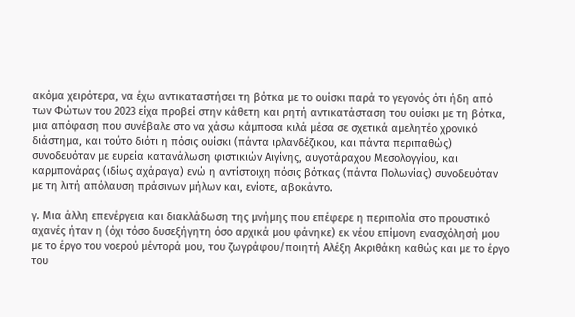ακόμα χειρότερα, να έχω αντικαταστήσει τη βότκα με το ουίσκι παρά το γεγονός ότι ήδη από των Φώτων του 2023 είχα προβεί στην κάθετη και ρητή αντικατάσταση του ουίσκι με τη βότκα, μια απόφαση που συνέβαλε στο να χάσω κάμποσα κιλά μέσα σε σχετικά αμελητέο χρονικό διάστημα, και τούτο διότι η πόσις ουίσκι (πάντα ιρλανδέζικου, και πάντα περιπαθώς) συνοδευόταν με ευρεία κατανάλωση φιστικιών Αιγίνης, αυγοτάραχου Μεσολογγίου, και καρμπονάρας (ιδίως αχάραγα) ενώ η αντίστοιχη πόσις βότκας (πάντα Πολωνίας) συνοδευόταν με τη λιτή απόλαυση πράσινων μήλων και, ενίοτε, αβοκάντο.

γ. Μια άλλη επενέργεια και διακλάδωση της μνήμης που επέφερε η περιπολία στο προυστικό αχανές ήταν η (όχι τόσο δυσεξήγητη όσο αρχικά μου φάνηκε) εκ νέου επίμονη ενασχόλησή μου με το έργο του νοερού μέντορά μου, του ζωγράφου/ποιητή Αλέξη Ακριθάκη καθώς και με το έργο του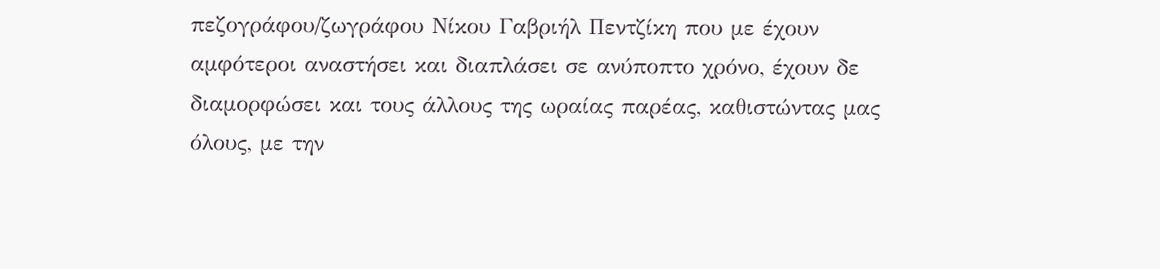πεζογράφου/ζωγράφου Νίκου Γαβριήλ Πεντζίκη που με έχουν αμφότεροι αναστήσει και διαπλάσει σε ανύποπτο χρόνο, έχουν δε διαμορφώσει και τους άλλους της ωραίας παρέας, καθιστώντας μας όλους, με την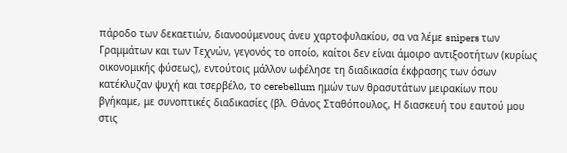πάροδο των δεκαετιών, διανοούμενους άνευ χαρτοφυλακίου, σα να λέμε snipers των Γραμμάτων και των Τεχνών, γεγονός το οποίο, καίτοι δεν είναι άμοιρο αντιξοοτήτων (κυρίως οικονομικής φύσεως), εντούτοις μάλλον ωφέλησε τη διαδικασία έκφρασης των όσων κατέκλυζαν ψυχή και τσερβέλο, το cerebellum ημών των θρασυτάτων μειρακίων που βγήκαμε, με συνοπτικές διαδικασίες (βλ. Θάνος Σταθόπουλος, Η διασκευή του εαυτού μου στις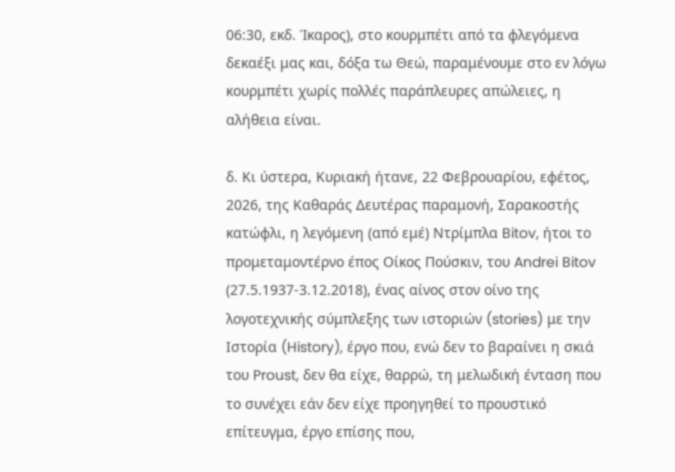06:30, εκδ. Ίκαρος), στο κουρμπέτι από τα φλεγόμενα δεκαέξι μας και, δόξα τω Θεώ, παραμένουμε στο εν λόγω κουρμπέτι χωρίς πολλές παράπλευρες απώλειες, η αλήθεια είναι.

δ. Κι ύστερα, Κυριακή ήτανε, 22 Φεβρουαρίου, εφέτος, 2026, της Καθαράς Δευτέρας παραμονή, Σαρακοστής κατώφλι, η λεγόμενη (από εμέ) Ντρίμπλα Bitov, ήτοι το προμεταμοντέρνο έπος Οίκος Πούσκιν, του Andrei Bitov (27.5.1937-3.12.2018), ένας αίνος στον οίνο της λογοτεχνικής σύμπλεξης των ιστοριών (stories) με την Ιστορία (History), έργο που, ενώ δεν το βαραίνει η σκιά του Proust, δεν θα είχε, θαρρώ, τη μελωδική ένταση που το συνέχει εάν δεν είχε προηγηθεί το προυστικό επίτευγμα, έργο επίσης που,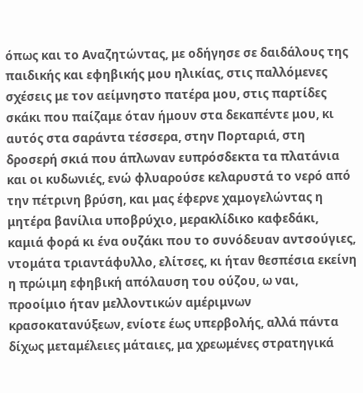όπως και το Αναζητώντας, με οδήγησε σε δαιδάλους της παιδικής και εφηβικής μου ηλικίας, στις παλλόμενες σχέσεις με τον αείμνηστο πατέρα μου, στις παρτίδες σκάκι που παίζαμε όταν ήμουν στα δεκαπέντε μου, κι αυτός στα σαράντα τέσσερα, στην Πορταριά, στη δροσερή σκιά που άπλωναν ευπρόσδεκτα τα πλατάνια και οι κυδωνιές, ενώ φλυαρούσε κελαρυστά το νερό από την πέτρινη βρύση, και μας έφερνε χαμογελώντας η μητέρα βανίλια υποβρύχιο, μερακλίδικο καφεδάκι, καμιά φορά κι ένα ουζάκι που το συνόδευαν αντσούγιες, ντομάτα τριαντάφυλλο, ελίτσες, κι ήταν θεσπέσια εκείνη η πρώιμη εφηβική απόλαυση του ούζου, ω ναι, προοίμιο ήταν μελλοντικών αμέριμνων κρασοκατανύξεων, ενίοτε έως υπερβολής, αλλά πάντα δίχως μεταμέλειες μάταιες, μα χρεωμένες στρατηγικά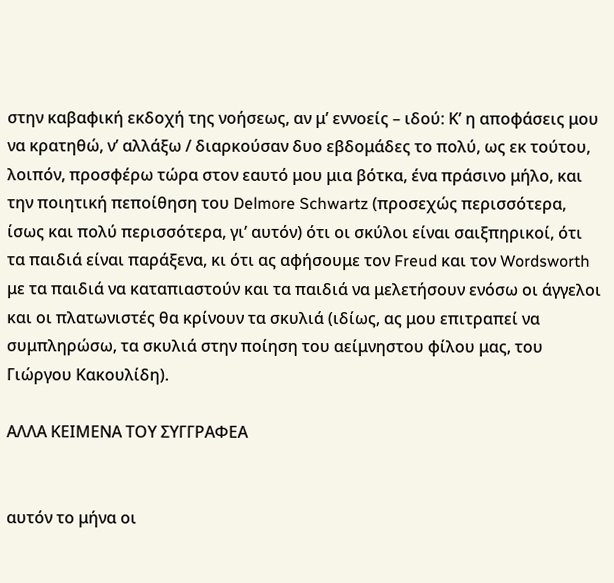στην καβαφική εκδοχή της νοήσεως, αν μ’ εννοείς – ιδού: Κ’ η αποφάσεις μου να κρατηθώ, ν’ αλλάξω / διαρκούσαν δυο εβδομάδες το πολύ, ως εκ τούτου, λοιπόν, προσφέρω τώρα στον εαυτό μου μια βότκα, ένα πράσινο μήλο, και την ποιητική πεποίθηση του Delmore Schwartz (προσεχώς περισσότερα, ίσως και πολύ περισσότερα, γι’ αυτόν) ότι οι σκύλοι είναι σαιξπηρικοί, ότι τα παιδιά είναι παράξενα, κι ότι ας αφήσουμε τον Freud και τον Wordsworth με τα παιδιά να καταπιαστούν και τα παιδιά να μελετήσουν ενόσω οι άγγελοι και οι πλατωνιστές θα κρίνουν τα σκυλιά (ιδίως, ας μου επιτραπεί να συμπληρώσω, τα σκυλιά στην ποίηση του αείμνηστου φίλου μας, του Γιώργου Κακουλίδη).

ΑΛΛΑ ΚΕΙΜΕΝΑ ΤΟΥ ΣΥΓΓΡΑΦΕΑ


αυτόν το μήνα οι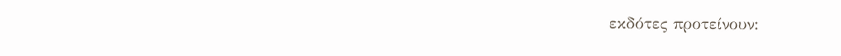εκδότες προτείνουν: